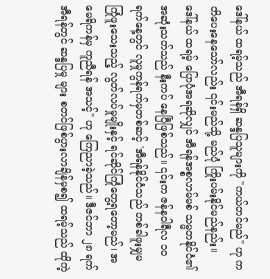ဒေါ်နယ် ထရမ့်သည် အီရန်ရှိ ဆန္ဒပြသူများကို "ကယ်တင်မည်" ဟု ကတိပေးနေသော်လည်း ၎င်းမည်သို့ မည်ပုံ ကြိုးပမ်းနိုင်မည်နည်း။
ဒေါ်နယ် ထရမ့် ပြောပုံအရဆိုလျှင် အီရန်အစ္စလာမ်မစ် သမ္မတနိုင်ငံ၏ အဆုံးသတ်သည် နီးကပ် နေပြီဖြစ်သည်။ ၎င်းက ဇန်နဝါရီလ ၁၀ ရက်နေ့တွင် လူမှုကွန်ရက်မှတစ်ဆင့် 'အီရန်နိုင်ငံသည် တစ်ခါဖူးမျှမကြုံဖူးသေးသည့် လွတ်လပ်မှုမျိုးနှင့် ရင်ဆိုင်ကြုံတွေ့ရတော့မည်၊ အမေရိကန်မှ ကူညီရန် အသင့်" ဟု ကြေညာခဲ့သည်။ ဒီဇင်ဘာ ၂၈ ရက် အီရန်တွင် ဆန္ဒပြမှု များ စတင်ဖြစ်ပွားလာချိန်မှစ၍ ထရမ့်သည် ထိုကဲ့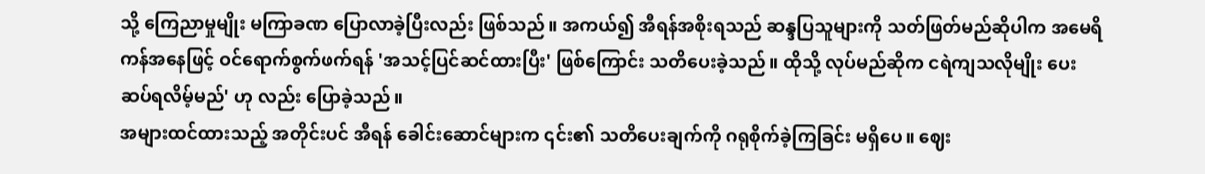သို့ ကြေညာမှုမျိုး မကြာခဏ ပြောလာခဲ့ပြီးလည်း ဖြစ်သည်။ အကယ်၍ အီရန်အစိုးရသည် ဆန္ဒပြသူများကို သတ်ဖြတ်မည်ဆိုပါက အမေရိကန်အနေဖြင့် ဝင်ရောက်စွက်ဖက်ရန် 'အသင့်ပြင်ဆင်ထားပြီး' ဖြစ်ကြောင်း သတိပေးခဲ့သည်။ ထိုသို့ လုပ်မည်ဆိုက ငရဲကျသလိုမျိုး ပေးဆပ်ရလိမ့်မည်' ဟု လည်း ပြောခဲ့သည်။
အများထင်ထားသည့် အတိုင်းပင် အီရန် ခေါင်းဆောင်များက ၎င်း၏ သတိပေးချက်ကို ဂရုစိုက်ခဲ့ကြခြင်း မရှိပေ။ ဈေး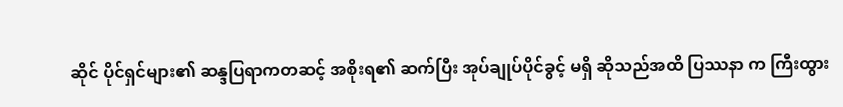ဆိုင် ပိုင်ရှင်များ၏ ဆန္ဒပြရာကတဆင့် အစိုးရ၏ ဆက်ပြီး အုပ်ချုပ်ပိုင်ခွင့် မရှိ ဆိုသည်အထိ ပြဿနာ က ကြီးထွား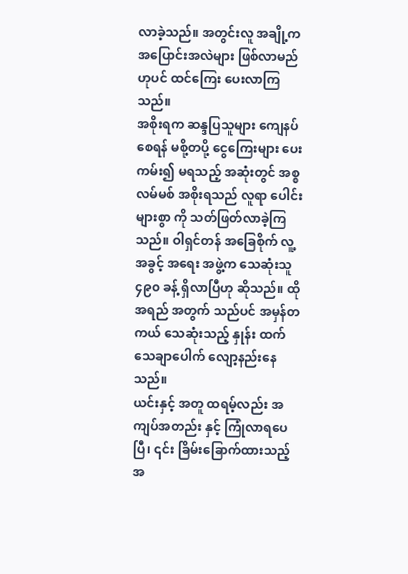လာခဲ့သည်။ အတွင်းလူ အချို့က အပြောင်းအလဲများ ဖြစ်လာမည်ဟုပင် ထင်ကြေး ပေးလာကြသည်။
အစိုးရက ဆန္ဒပြသူများ ကျေနပ်စေရန် မစို့တပို့ ငွေကြေးများ ပေးကမ်း၍ မရသည့် အဆုံးတွင် အစ္စလမ်မစ် အစိုးရသည် လူရာ ပေါင်းများစွာ ကို သတ်ဖြတ်လာခဲ့ကြသည်။ ဝါရှင်တန် အခြေစိုက် လူ့အခွင့် အရေး အဖွဲ့က သေဆုံးသူ ၄၉၀ ခန့် ရှိလာပြီဟု ဆိုသည်။ ထိုအရည် အတွက် သည်ပင် အမှန်တကယ် သေဆုံးသည့် နှုန်း ထက် သေချာပေါက် လျော့နည်းနေသည်။
ယင်းနှင့် အတူ ထရမ့်လည်း အကျပ်အတည်း နှင့် ကြုံလာရပေပြီ၊ ၎င်း ခြိမ်းခြောက်ထားသည့် အ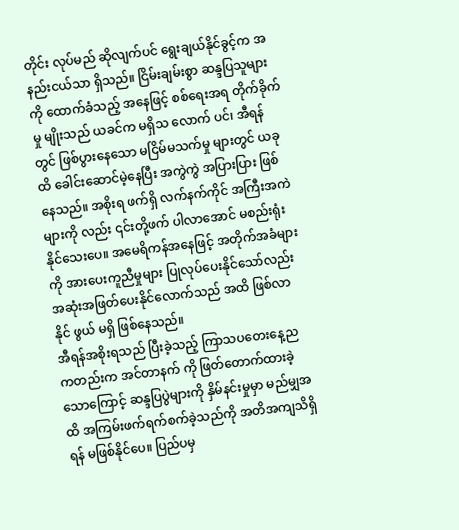တိုင်း လုပ်မည် ဆိုလျက်ပင် ရွေးချယ်နိုင်ခွင့်က အနည်းငယ်သာ ရှိသည်။ ငြိမ်းချမ်းစွာ ဆန္ဒပြသူများကို ထောက်ခံသည့် အနေဖြင့် စစ်ရေးအရ တိုက်ခိုက်မှု မျိုးသည် ယခင်က မရှိသ လောက် ပင်၊ အီရန် တွင် ဖြစ်ပွားနေသော မငြိမ်မသက်မှု များတွင် ယခုထိ ခေါင်းဆောင်မဲ့နေပြီး အကွဲကွဲ အပြားပြား ဖြစ်နေသည်။ အစိုးရ ဖက်ရှိ လက်နက်ကိုင် အကြီးအကဲများကို လည်း ၎င်းတို့ဖက် ပါလာအောင် မစည်းရုံးနိုင်သေးပေ။ အမေရိကန်အနေဖြင့် အတိုက်အခံများကို အားပေးကူညီမှုများ ပြုလုပ်ပေးနိုင်သော်လည်း အဆုံးအဖြတ်ပေးနိုင်လောက်သည် အထိ ဖြစ်လာနိုင် ဖွယ် မရှိ ဖြစ်နေသည်။
အီရန်အစိုးရသည် ပြီးခဲ့သည့် ကြာသပတေးနေ့ည ကတည်းက အင်တာနက် ကို ဖြတ်တောက်ထားခဲ့သောကြောင့် ဆန္ဒပြပွဲများကို နှိမ်နင်းမှုမှာ မည်မျှအထိ အကြမ်းဖက်ရက်စက်ခဲ့သည်ကို အတိအကျသိရှိရန် မဖြစ်နိုင်ပေ။ ပြည်ပမှ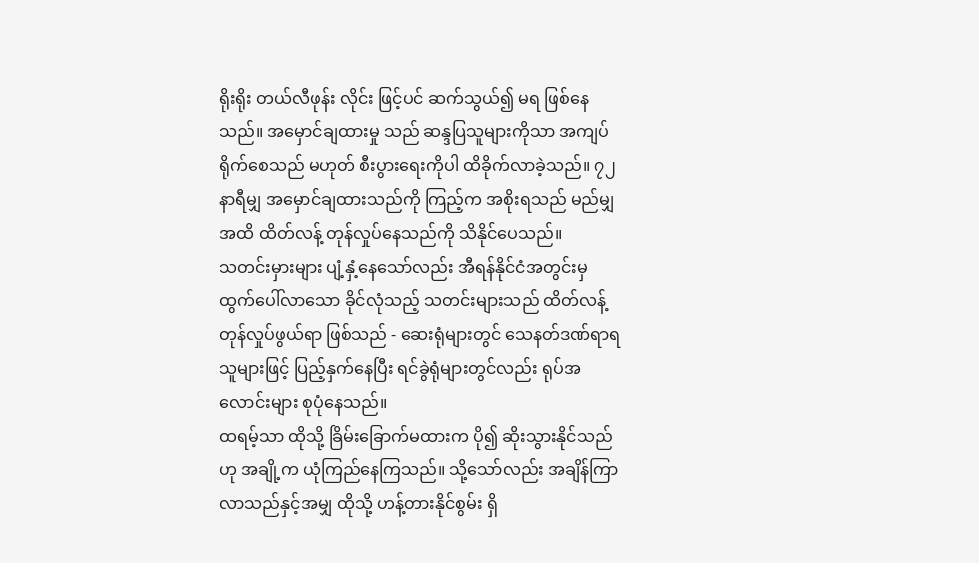ရိုးရိုး တယ်လီဖုန်း လိုင်း ဖြင့်ပင် ဆက်သွယ်၍ မရ ဖြစ်နေသည်။ အမှောင်ချထားမှု သည် ဆန္ဒပြသူများကိုသာ အကျပ်ရိုက်စေသည် မဟုတ် စီးပွားရေးကိုပါ ထိခိုက်လာခဲ့သည်။ ၇၂ နာရီမျှ အမှောင်ချထားသည်ကို ကြည့်က အစိုးရသည် မည်မျှအထိ ထိတ်လန့် တုန်လှုပ်နေသည်ကို သိနိုင်ပေသည်။
သတင်းမှားများ ပျံ့နှံ့နေသော်လည်း အီရန်နိုင်ငံအတွင်းမှ ထွက်ပေါ်လာသော ခိုင်လုံသည့် သတင်းများသည် ထိတ်လန့်တုန်လှုပ်ဖွယ်ရာ ဖြစ်သည် - ဆေးရုံများတွင် သေနတ်ဒဏ်ရာရသူများဖြင့် ပြည့်နှက်နေပြီး ရင်ခွဲရုံများတွင်လည်း ရုပ်အလောင်းများ စုပုံနေသည်။
ထရမ့်သာ ထိုသို့ ခြိမ်းခြောက်မထားက ပို၍ ဆိုးသွားနိုင်သည်ဟု အချို့က ယုံကြည်နေကြသည်။ သို့သော်လည်း အချိန်ကြာလာသည်နှင့်အမျှ ထိုသို့ ဟန့်တားနိုင်စွမ်း ရှိ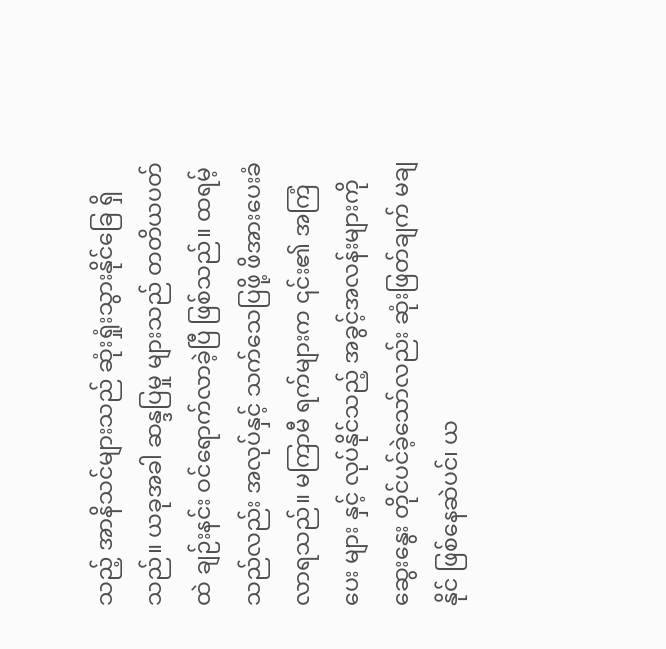သည့် အာနိသင်များသည် ဆုံးရှုံးသွားနိုင်ခြေ ရှိသည်။ ယခုအခါ ဆန္ဒပြမှု များသည် တတိယပတ်ထဲ ချဉ်းနင်း ဝင်ရောက်လာခဲ့ပြီ ဖြစ်သည်။ ထရမ့်သည်လည်း အလုပ်နှင့် သက်သေပြဖို့ ဖိအားပေးခံလာရသည်။ မကြာမီ ရက်များက ၎င်း၏ အကြံပေး များ နှင့် လုပ်နိုင်သည့် အခွင့်အလန်းများကို ဆွေးနွေး တိုင်ပင်ခဲ့သော်လည်း ဆုံးဖြတ်ချက် မချနိုင် ဖြစ်နေဆဲပင်၊ ယ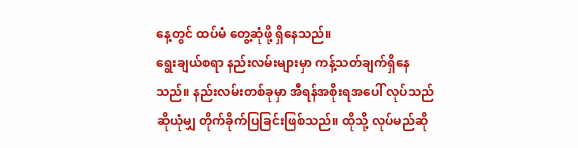နေ့တွင် ထပ်မံ တွေ့ဆုံဖို့ ရှိနေသည်။
ရွေးချယ်စရာ နည်းလမ်းများမှာ ကန့်သတ်ချက်ရှိနေသည်။ နည်းလမ်းတစ်ခုမှာ အီရန်အစိုးရအပေါ် လုပ်သည်ဆိုယုံမျှ တိုက်ခိုက်ပြခြင်းဖြစ်သည်။ ထိုသို့ လုပ်မည်ဆို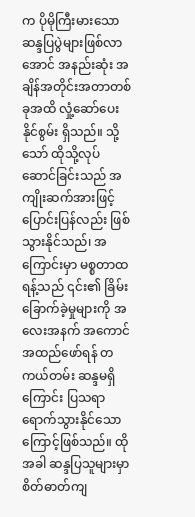က ပိုမိုကြီးမားသော ဆန္ဒပြပွဲများဖြစ်လာအောင် အနည်းဆုံး အချိန်အတိုင်းအတာတစ်ခုအထိ လှုံ့ဆော်ပေးနိုင်စွမ်း ရှိသည်။ သို့သော် ထိုသို့လုပ်ဆောင်ခြင်းသည် အကျိုးဆက်အားဖြင့် ပြောင်းပြန်လည်း ဖြစ်သွားနိုင်သည်၊ အကြောင်းမှာ မစ္စတာထရန့်သည် ၎င်း၏ ခြိမ်းခြောက်ခဲ့မှုများကို အလေးအနက် အကောင်အထည်ဖော်ရန် တကယ်တမ်း ဆန္ဒမရှိကြောင်း ပြသရာရောက်သွားနိုင်သောကြောင့်ဖြစ်သည်။ ထိုအခါ ဆန္ဒပြသူများမှာ စိတ်ဓာတ်ကျ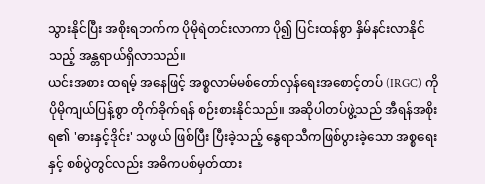သွားနိုင်ပြီး အစိုးရဘက်က ပိုမိုရဲတင်းလာကာ ပို၍ ပြင်းထန်စွာ နှိမ်နင်းလာနိုင်သည့် အန္တရာယ်ရှိလာသည်။
ယင်းအစား ထရမ့် အနေဖြင့် အစ္စလာမ်မစ်တော်လှန်ရေးအစောင့်တပ် (IRGC) ကို ပိုမိုကျယ်ပြန့်စွာ တိုက်ခိုက်ရန် စဉ်းစားနိုင်သည်။ အဆိုပါတပ်ဖွဲ့သည် အီရန်အစိုးရ၏ 'ဓားနှင့်ဒိုင်း' သဖွယ် ဖြစ်ပြီး ပြီးခဲ့သည့် နွေရာသီကဖြစ်ပွားခဲ့သော အစ္စရေးနှင့် စစ်ပွဲတွင်လည်း အဓိကပစ်မှတ်ထား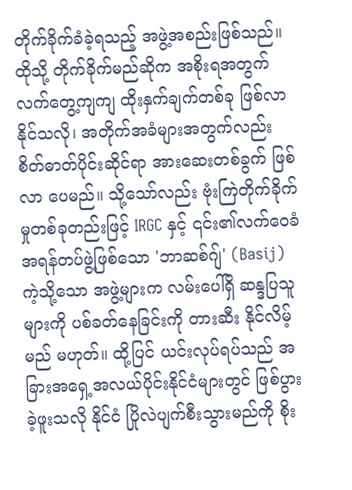တိုက်ခိုက်ခံခဲ့ရသည့် အဖွဲ့အစည်းဖြစ်သည်။
ထိုသို့ တိုက်ခိုက်မည်ဆိုက အစိုးရအတွက် လက်တွေ့ကျကျ ထိုးနှက်ချက်တစ်ခု ဖြစ်လာနိုင်သလို၊ အတိုက်အခံများအတွက်လည်း စိတ်ဓာတ်ပိုင်းဆိုင်ရာ အားဆေးတစ်ခွက် ဖြစ်လာ ပေမည်။ သို့သော်လည်း ဗုံးကြဲတိုက်ခိုက်မှုတစ်ခုတည်းဖြင့် IRGC နှင့် ၎င်း၏လက်ဝေခံ အရန်တပ်ဖွဲ့ဖြစ်သော 'ဘာဆစ်ဂျ်' (Basij) ကဲ့သို့သော အဖွဲ့များက လမ်းပေါ်ရှိ ဆန္ဒပြသူများကို ပစ်ခတ်နေခြင်းကို တားဆီး နိုင်လိမ့်မည် မဟုတ်။ ထို့ပြင် ယင်းလုပ်ရပ်သည် အခြားအရှေ့အလယ်ပိုင်းနိုင်ငံများတွင် ဖြစ်ပွားခဲ့ဖူးသလို နိုင်ငံ ပြိုလဲပျက်စီးသွားမည်ကို စိုး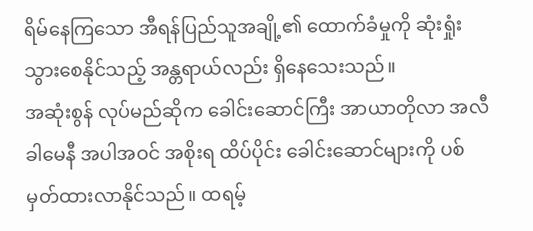ရိမ်နေကြသော အီရန်ပြည်သူအချို့၏ ထောက်ခံမှုကို ဆုံးရှုံးသွားစေနိုင်သည့် အန္တရာယ်လည်း ရှိနေသေးသည်။
အဆုံးစွန် လုပ်မည်ဆိုက ခေါင်းဆောင်ကြီး အာယာတိုလာ အလီ ခါမေနီ အပါအဝင် အစိုးရ ထိပ်ပိုင်း ခေါင်းဆောင်များကို ပစ်မှတ်ထားလာနိုင်သည်။ ထရမ့်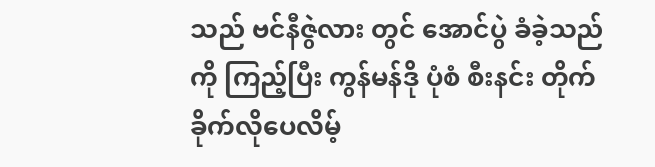သည် ဗင်နီဇွဲလား တွင် အောင်ပွဲ ခံခဲ့သည်ကို ကြည့်ပြီး ကွန်မန်ဒို ပုံစံ စီးနင်း တိုက်ခိုက်လိုပေလိမ့်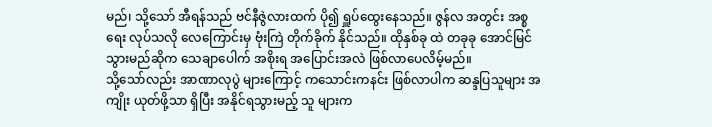မည်၊ သို့သော် အီရန်သည် ဗင်နီဇွဲလားထက် ပို၍ ရှူပ်ထွေးနေသည်။ ဇွန်လ အတွင်း အစ္စရေး လုပ်သလို လေကြောင်းမှ ဗုံးကြဲ တိုက်ခိုက် နိုင်သည်။ ထိုနှစ်ခု ထဲ တခုခု အောင်မြင်သွားမည်ဆိုက သေချာပေါက် အစိုးရ အပြောင်းအလဲ ဖြစ်လာပေလိမ့်မည်။
သို့သော်လည်း အာဏာလုပွဲ များကြောင့် ကသောင်းကနင်း ဖြစ်လာပါက ဆန္ဒပြသူများ အကျိုး ယုတ်ဖို့သာ ရှိပြီး အနိုင်ရသွားမည့် သူ များက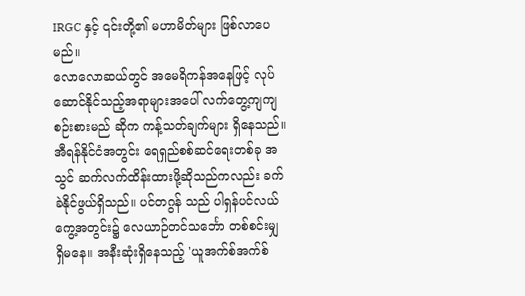IRGC နှင့် ၎င်းတို့၏ မဟာမိတ်များ ဖြစ်လာပေမည်။
လောလောဆယ်တွင် အမေရိကန်အနေဖြင့် လုပ်ဆောင်နိုင်သည့်အရာများအပေါ် လက်တွေ့ကျကျ စဉ်းစားမည် ဆိုက ကန့်သတ်ချက်များ ရှိနေသည်။ အီရန်နိုင်ငံအတွင်း ရေရှည်စစ်ဆင်ရေးတစ်ခု အသွင် ဆက်လက်ထိန်းထားဖို့ဆိုသည်ကလည်း ခက်ခဲနိုင်ဖွယ်ရှိသည်။ ပင်တဂွန် သည် ပါရှန်ပင်လယ်ကွေ့အတွင်း၌ လေယာဉ်တင်သင်္ဘော တစ်စင်းမျှ ရှိမနေ။ အနီးဆုံးရှိနေသည့် 'ယူအက်စ်အက်စ်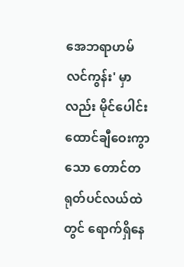အေဘရာဟမ် လင်ကွန်း' မှာလည်း မိုင်ပေါင်း ထောင်ချီဝေးကွာသော တောင်တရုတ်ပင်လယ်ထဲတွင် ရောက်ရှိနေ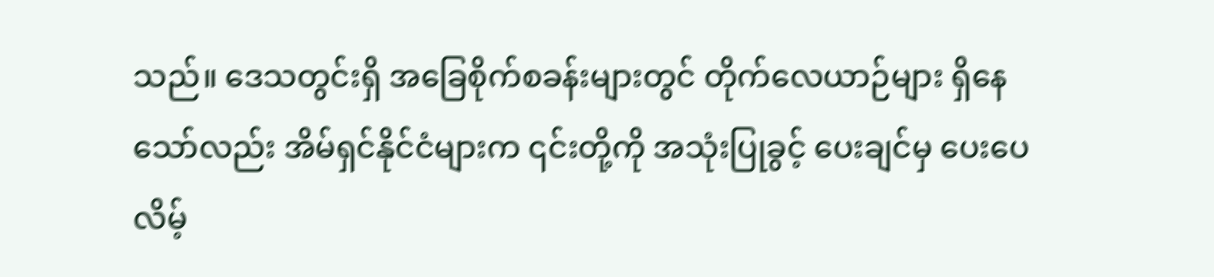သည်။ ဒေသတွင်းရှိ အခြေစိုက်စခန်းများတွင် တိုက်လေယာဉ်များ ရှိနေသော်လည်း အိမ်ရှင်နိုင်ငံများက ၎င်းတို့ကို အသုံးပြုခွင့် ပေးချင်မှ ပေးပေလိမ့်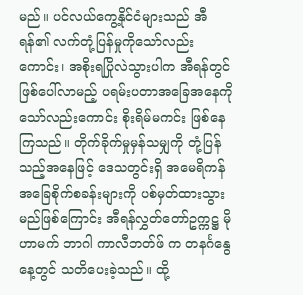မည်။ ပင်လယ်ကွေ့နိုင်ငံများသည် အီရန်၏ လက်တုံ့ပြန်မှုကိုသော်လည်းကောင်း၊ အစိုးရပြိုလဲသွားပါက အီရန်တွင် ဖြစ်ပေါ်လာမည့် ပရမ်းပတာအခြေအနေကို သော်လည်းကောင်း စိုးရိမ်မကင်း ဖြစ်နေကြသည်။ တိုက်ခိုက်မှုမှန်သမျှကို တုံ့ပြန်သည့်အနေဖြင့် ဒေသတွင်းရှိ အမေရိကန်အခြေစိုက်စခန်းများကို ပစ်မှတ်ထားသွားမည်ဖြစ်ကြောင်း အီရန်လွှတ်တော်ဥက္ကဋ္ဌ မိုဟာမက် ဘာဂါ ကာလီဘတ်ဖ် က တနင်္ဂနွေနေ့တွင် သတိပေးခဲ့သည်။ ထို့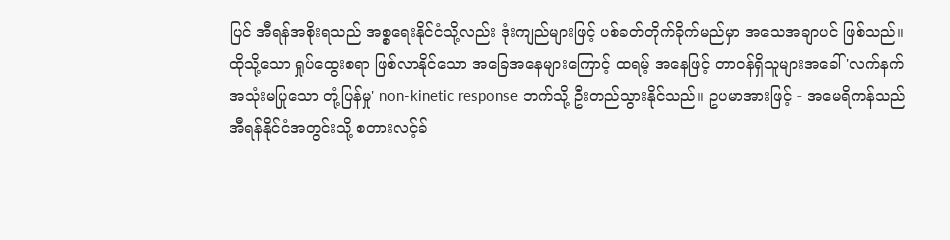ပြင် အီရန်အစိုးရသည် အစ္စရေးနိုင်ငံသို့လည်း ဒုံးကျည်များဖြင့် ပစ်ခတ်တိုက်ခိုက်မည်မှာ အသေအချာပင် ဖြစ်သည်။
ထိုသို့သော ရှုပ်ထွေးစရာ ဖြစ်လာနိုင်သော အခြေအနေများကြောင့် ထရမ့် အနေဖြင့် တာဝန်ရှိသူများအခေါ် 'လက်နက်အသုံးမပြုသော တုံ့ပြန်မှု' non-kinetic response ဘက်သို့ ဦးတည်သွားနိုင်သည်။ ဥပမာအားဖြင့် - အမေရိကန်သည် အီရန်နိုင်ငံအတွင်းသို့ စတားလင့်ခ်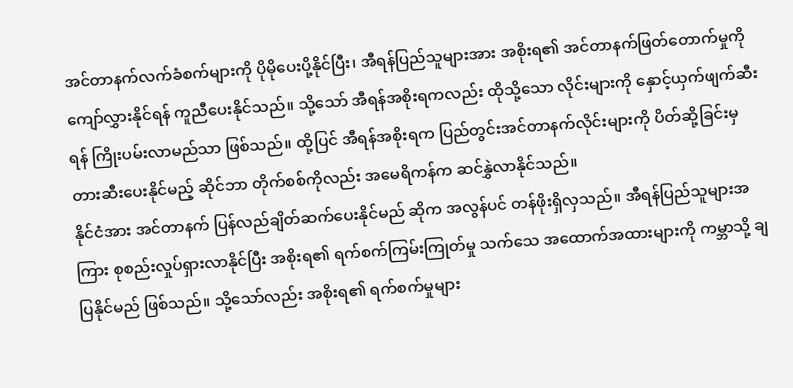အင်တာနက်လက်ခံစက်များကို ပိုမိုပေးပို့နိုင်ပြီး၊ အီရန်ပြည်သူများအား အစိုးရ၏ အင်တာနက်ဖြတ်တောက်မှုကို ကျော်လွှားနိုင်ရန် ကူညီပေးနိုင်သည်။ သို့သော် အီရန်အစိုးရကလည်း ထိုသို့သော လိုင်းများကို နှောင့်ယှက်ဖျက်ဆီးရန် ကြိုးပမ်းလာမည်သာ ဖြစ်သည်။ ထို့ပြင် အီရန်အစိုးရက ပြည်တွင်းအင်တာနက်လိုင်းများကို ပိတ်ဆို့ခြင်းမှ တားဆီးပေးနိုင်မည့် ဆိုင်ဘာ တိုက်စစ်ကိုလည်း အမေရိကန်က ဆင်နွှဲလာနိုင်သည်။
နိုင်ငံအား အင်တာနက် ပြန်လည်ချိတ်ဆက်ပေးနိုင်မည် ဆိုက အလွန်ပင် တန်ဖိုးရှိလှသည်။ အီရန်ပြည်သူများအကြား စုစည်းလှုပ်ရှားလာနိုင်ပြီး အစိုးရ၏ ရက်စက်ကြမ်းကြုတ်မှု သက်သေ အထောက်အထားများကို ကမ္ဘာသို့ ချပြနိုင်မည် ဖြစ်သည်။ သို့သော်လည်း အစိုးရ၏ ရက်စက်မှုများ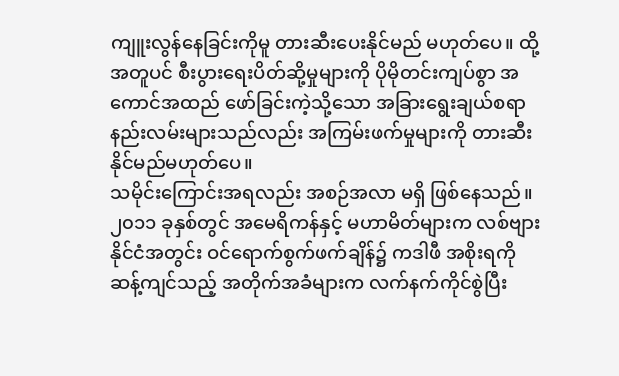ကျူးလွန်နေခြင်းကိုမူ တားဆီးပေးနိုင်မည် မဟုတ်ပေ။ ထို့အတူပင် စီးပွားရေးပိတ်ဆို့မှုများကို ပိုမိုတင်းကျပ်စွာ အကောင်အထည် ဖော်ခြင်းကဲ့သို့သော အခြားရွေးချယ်စရာ နည်းလမ်းများသည်လည်း အကြမ်းဖက်မှုများကို တားဆီးနိုင်မည်မဟုတ်ပေ။
သမိုင်းကြောင်းအရလည်း အစဉ်အလာ မရှိ ဖြစ်နေသည်။ ၂၀၁၁ ခုနှစ်တွင် အမေရိကန်နှင့် မဟာမိတ်များက လစ်ဗျားနိုင်ငံအတွင်း ဝင်ရောက်စွက်ဖက်ချိန်၌ ကဒါဖီ အစိုးရကို ဆန့်ကျင်သည့် အတိုက်အခံများက လက်နက်ကိုင်စွဲပြီး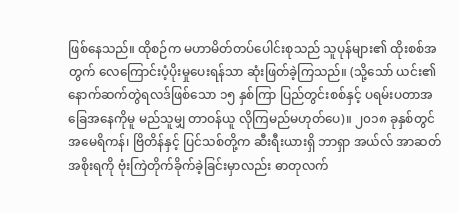ဖြစ်နေသည်။ ထိုစဉ်က မဟာမိတ်တပ်ပေါင်းစုသည် သူပုန်များ၏ ထိုးစစ်အတွက် လေကြောင်းပံ့ပိုးမှုပေးရန်သာ ဆုံးဖြတ်ခဲ့ကြသည်။ (သို့သော် ယင်း၏နောက်ဆက်တွဲရလဒ်ဖြစ်သော ၁၅ နှစ်ကြာ ပြည်တွင်းစစ်နှင့် ပရမ်းပတာအခြေအနေကိုမူ မည်သူမျှ တာဝန်ယူ လိုကြမည်မဟုတ်ပေ)။ ၂၀၁၈ ခုနှစ်တွင် အမေရိကန်၊ ဗြိတိန်နှင့် ပြင်သစ်တို့က ဆီးရီးယားရှိ ဘာရှာ အယ်လ် အာဆတ် အစိုးရကို ဗုံးကြဲတိုက်ခိုက်ခဲ့ခြင်းမှာလည်း ဓာတုလက်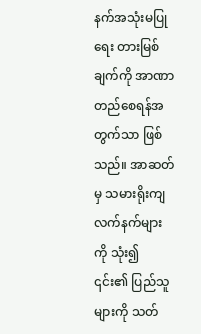နက်အသုံးမပြုရေး တားမြစ်ချက်ကို အာဏာတည်စေရန်အတွက်သာ ဖြစ်သည်။ အာဆတ်မှ သမားရိုးကျလက်နက်များကို သုံး၍ ၎င်း၏ ပြည်သူများကို သတ်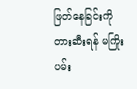ဖြတ်နေခြင်းကို တားဆီးရန် မကြိုးပမ်း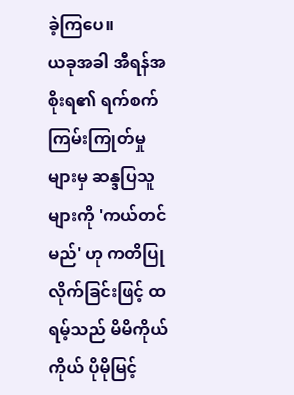ခဲ့ကြပေ။
ယခုအခါ အီရန်အစိုးရ၏ ရက်စက်ကြမ်းကြုတ်မှုများမှ ဆန္ဒပြသူများကို 'ကယ်တင်မည်' ဟု ကတိပြုလိုက်ခြင်းဖြင့် ထရမ့်သည် မိမိကိုယ်ကိုယ် ပိုမိုမြင့်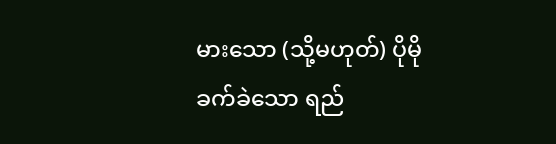မားသော (သို့မဟုတ်) ပိုမိုခက်ခဲသော ရည်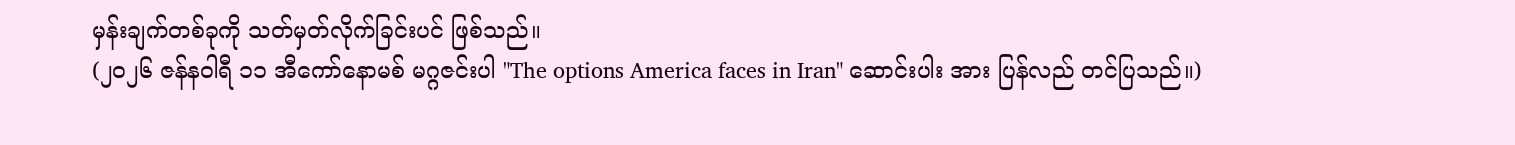မှန်းချက်တစ်ခုကို သတ်မှတ်လိုက်ခြင်းပင် ဖြစ်သည်။
(၂၀၂၆ ဇန်နဝါရီ ၁၁ အီကော်နောမစ် မဂ္ဂဇင်းပါ "The options America faces in Iran" ဆောင်းပါး အား ပြန်လည် တင်ပြသည်။)